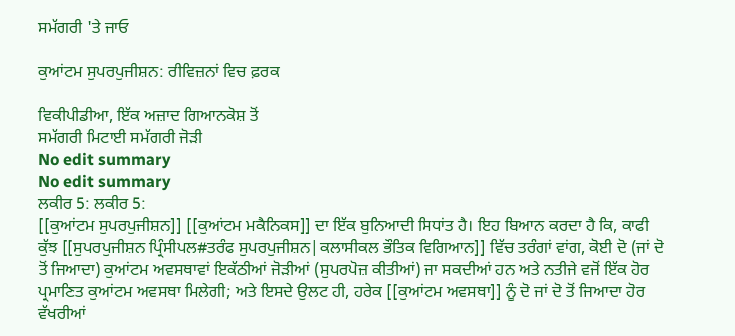ਸਮੱਗਰੀ 'ਤੇ ਜਾਓ

ਕੁਆਂਟਮ ਸੁਪਰਪੁਜੀਸ਼ਨ: ਰੀਵਿਜ਼ਨਾਂ ਵਿਚ ਫ਼ਰਕ

ਵਿਕੀਪੀਡੀਆ, ਇੱਕ ਅਜ਼ਾਦ ਗਿਆਨਕੋਸ਼ ਤੋਂ
ਸਮੱਗਰੀ ਮਿਟਾਈ ਸਮੱਗਰੀ ਜੋੜੀ
No edit summary
No edit summary
ਲਕੀਰ 5: ਲਕੀਰ 5:
[[ਕੁਆਂਟਮ ਸੁਪਰਪੁਜੀਸ਼ਨ]] [[ਕੁਆਂਟਮ ਮਕੈਨਿਕਸ]] ਦਾ ਇੱਕ ਬੁਨਿਆਦੀ ਸਿਧਾਂਤ ਹੈ। ਇਹ ਬਿਆਨ ਕਰਦਾ ਹੈ ਕਿ, ਕਾਫੀ ਕੁੱਝ [[ਸੁਪਰਪੁਜੀਸ਼ਨ ਪ੍ਰਿੰਸੀਪਲ#ਤਰੰਫ ਸੁਪਰਪੁਜੀਸ਼ਨ|ਕਲਾਸੀਕਲ ਭੌਤਿਕ ਵਿਗਿਆਨ]] ਵਿੱਚ ਤਰੰਗਾਂ ਵਾਂਗ, ਕੋਈ ਦੋ (ਜਾਂ ਦੋ ਤੋਂ ਜਿਆਦਾ) ਕੁਆਂਟਮ ਅਵਸਥਾਵਾਂ ਇਕੱਠੀਆਂ ਜੋੜੀਆਂ (ਸੁਪਰਪੋਜ਼ ਕੀਤੀਆਂ) ਜਾ ਸਕਦੀਆਂ ਹਨ ਅਤੇ ਨਤੀਜੇ ਵਜੋਂ ਇੱਕ ਹੋਰ ਪ੍ਰਮਾਣਿਤ ਕੁਆਂਟਮ ਅਵਸਥਾ ਮਿਲੇਗੀ; ਅਤੇ ਇਸਦੇ ਉਲਟ ਹੀ, ਹਰੇਕ [[ਕੁਆਂਟਮ ਅਵਸਥਾ]] ਨੂੰ ਦੋ ਜਾਂ ਦੋ ਤੋਂ ਜਿਆਦਾ ਹੋਰ ਵੱਖਰੀਆਂ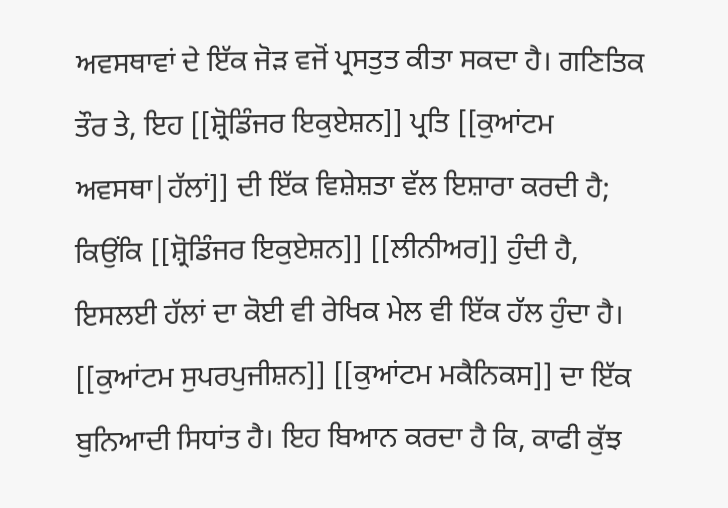ਅਵਸਥਾਵਾਂ ਦੇ ਇੱਕ ਜੋੜ ਵਜੋਂ ਪ੍ਰਸਤੁਤ ਕੀਤਾ ਸਕਦਾ ਹੈ। ਗਣਿਤਿਕ ਤੌਰ ਤੇ, ਇਹ [[ਸ਼੍ਰੋਡਿੰਜਰ ਇਕੁਏਸ਼ਨ]] ਪ੍ਰਤਿ [[ਕੁਆਂਟਮ ਅਵਸਥਾ|ਹੱਲਾਂ]] ਦੀ ਇੱਕ ਵਿਸ਼ੇਸ਼ਤਾ ਵੱਲ ਇਸ਼ਾਰਾ ਕਰਦੀ ਹੈ; ਕਿਉਂਕਿ [[ਸ਼੍ਰੋਡਿੰਜਰ ਇਕੁਏਸ਼ਨ]] [[ਲੀਨੀਅਰ]] ਹੁੰਦੀ ਹੈ, ਇਸਲਈ ਹੱਲਾਂ ਦਾ ਕੋਈ ਵੀ ਰੇਖਿਕ ਮੇਲ ਵੀ ਇੱਕ ਹੱਲ ਹੁੰਦਾ ਹੈ।
[[ਕੁਆਂਟਮ ਸੁਪਰਪੁਜੀਸ਼ਨ]] [[ਕੁਆਂਟਮ ਮਕੈਨਿਕਸ]] ਦਾ ਇੱਕ ਬੁਨਿਆਦੀ ਸਿਧਾਂਤ ਹੈ। ਇਹ ਬਿਆਨ ਕਰਦਾ ਹੈ ਕਿ, ਕਾਫੀ ਕੁੱਝ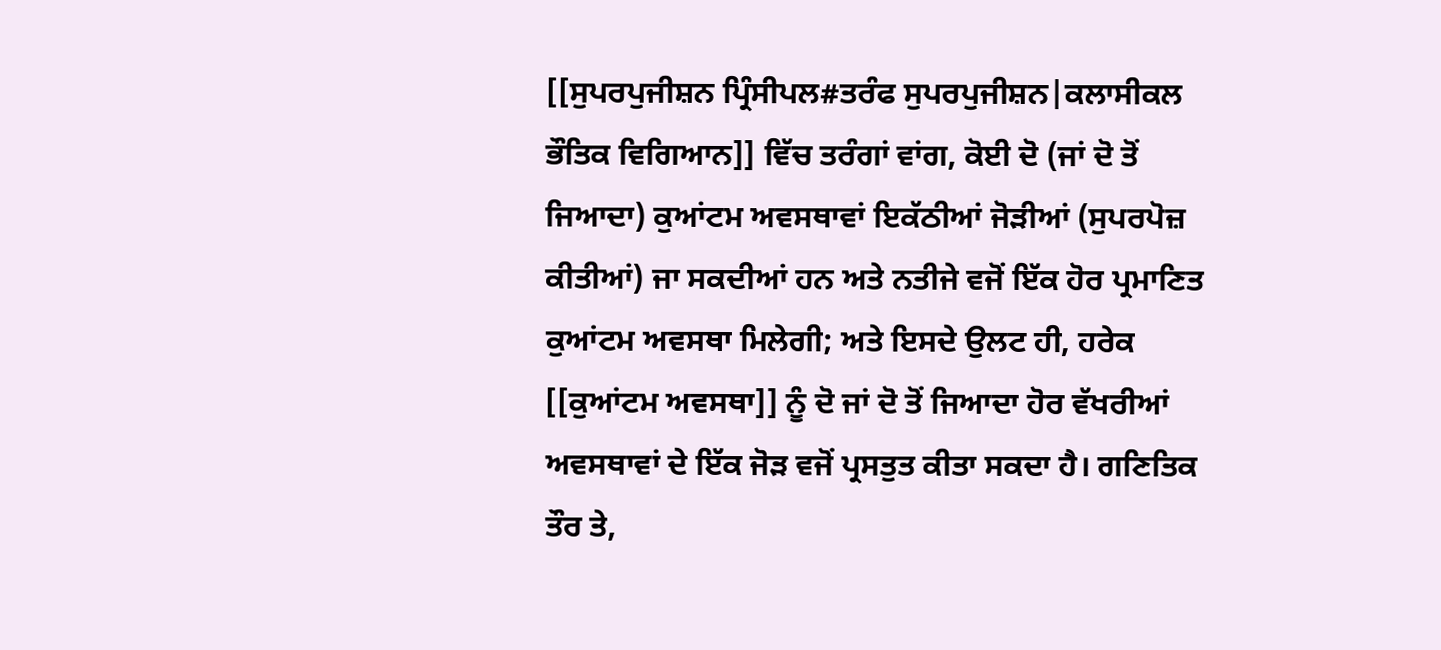[[ਸੁਪਰਪੁਜੀਸ਼ਨ ਪ੍ਰਿੰਸੀਪਲ#ਤਰੰਫ ਸੁਪਰਪੁਜੀਸ਼ਨ|ਕਲਾਸੀਕਲ ਭੌਤਿਕ ਵਿਗਿਆਨ]] ਵਿੱਚ ਤਰੰਗਾਂ ਵਾਂਗ, ਕੋਈ ਦੋ (ਜਾਂ ਦੋ ਤੋਂ ਜਿਆਦਾ) ਕੁਆਂਟਮ ਅਵਸਥਾਵਾਂ ਇਕੱਠੀਆਂ ਜੋੜੀਆਂ (ਸੁਪਰਪੋਜ਼ ਕੀਤੀਆਂ) ਜਾ ਸਕਦੀਆਂ ਹਨ ਅਤੇ ਨਤੀਜੇ ਵਜੋਂ ਇੱਕ ਹੋਰ ਪ੍ਰਮਾਣਿਤ ਕੁਆਂਟਮ ਅਵਸਥਾ ਮਿਲੇਗੀ; ਅਤੇ ਇਸਦੇ ਉਲਟ ਹੀ, ਹਰੇਕ [[ਕੁਆਂਟਮ ਅਵਸਥਾ]] ਨੂੰ ਦੋ ਜਾਂ ਦੋ ਤੋਂ ਜਿਆਦਾ ਹੋਰ ਵੱਖਰੀਆਂ ਅਵਸਥਾਵਾਂ ਦੇ ਇੱਕ ਜੋੜ ਵਜੋਂ ਪ੍ਰਸਤੁਤ ਕੀਤਾ ਸਕਦਾ ਹੈ। ਗਣਿਤਿਕ ਤੌਰ ਤੇ,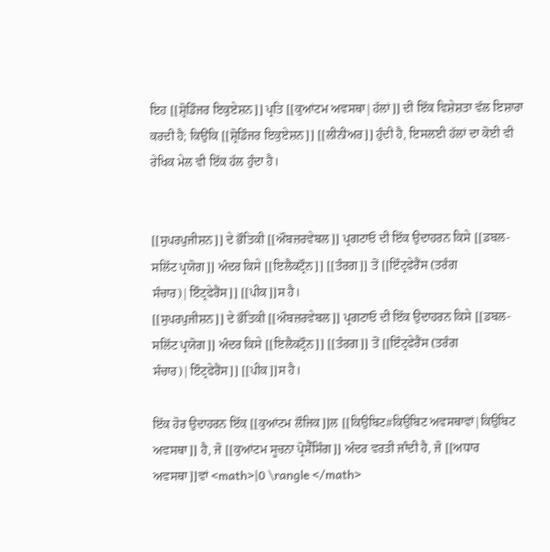ਇਹ [[ਸ਼੍ਰੋਡਿੰਜਰ ਇਕੁਏਸ਼ਨ]] ਪ੍ਰਤਿ [[ਕੁਆਂਟਮ ਅਵਸਥਾ|ਹੱਲਾਂ]] ਦੀ ਇੱਕ ਵਿਸ਼ੇਸ਼ਤਾ ਵੱਲ ਇਸ਼ਾਰਾ ਕਰਦੀ ਹੈ; ਕਿਉਂਕਿ [[ਸ਼੍ਰੋਡਿੰਜਰ ਇਕੁਏਸ਼ਨ]] [[ਲੀਨੀਅਰ]] ਹੁੰਦੀ ਹੈ, ਇਸਲਈ ਹੱਲਾਂ ਦਾ ਕੋਈ ਵੀ ਰੇਖਿਕ ਮੇਲ ਵੀ ਇੱਕ ਹੱਲ ਹੁੰਦਾ ਹੈ।


[[ਸੁਪਰਪੁਜੀਸ਼ਨ]] ਦੇ ਭੌਤਿਕੀ [[ਔਬਜ਼ਰਵੇਬਲ]] ਪ੍ਰਗਟਾਓ ਦੀ ਇੱਕ ਉਦਾਹਰਨ ਕਿਸੇ [[ਡਬਲ-ਸਲਿੱਟ ਪ੍ਰਯੋਗ]] ਅੰਦਰ ਕਿਸੇ [[ਇਲੈਕਟ੍ਰੌਨ]] [[ਤੰਰਗ]] ਤੋਂ [[ਇੰਟ੍ਰਫੇਰੈਂਸ (ਤਰੰਗ ਸੰਚਾਰ)|ਇੰਟ੍ਰਫੇਰੈਂਸ]] [[ਪੀਕ]]ਸ ਹੈ।
[[ਸੁਪਰਪੁਜੀਸ਼ਨ]] ਦੇ ਭੌਤਿਕੀ [[ਔਬਜ਼ਰਵੇਬਲ]] ਪ੍ਰਗਟਾਓ ਦੀ ਇੱਕ ਉਦਾਹਰਨ ਕਿਸੇ [[ਡਬਲ-ਸਲਿੱਟ ਪ੍ਰਯੋਗ]] ਅੰਦਰ ਕਿਸੇ [[ਇਲੈਕਟ੍ਰੌਨ]] [[ਤੰਰਗ]] ਤੋਂ [[ਇੰਟ੍ਰਫੇਰੈਂਸ (ਤਰੰਗ ਸੰਚਾਰ)|ਇੰਟ੍ਰਫੇਰੈਂਸ]] [[ਪੀਕ]]ਸ ਹੈ।

ਇੱਕ ਹੋਰ ਉਦਾਹਰਨ ਇੱਕ [[ਕੁਆਂਟਮ ਲੌਜਿਕ]]ਲ [[ਕਿਉਬਿਟ#ਕਿਉਬਿਟ ਅਵਸਥਾਵਾਂ|ਕਿਉਬਿਟ ਅਵਸਥਾ]] ਹੈ, ਜੋ [[ਕੁਆਂਟਮ ਸੂਚਨਾ ਪ੍ਰੋਸੈੱਸਿੰਗ]] ਅੰਦਰ ਵਰਤੀ ਜਾੰਦੀ ਹੈ, ਜੋ [[ਅਧਾਰ ਅਵਸਥਾ]]ਵਾਂ <math>|0 \rangle </math>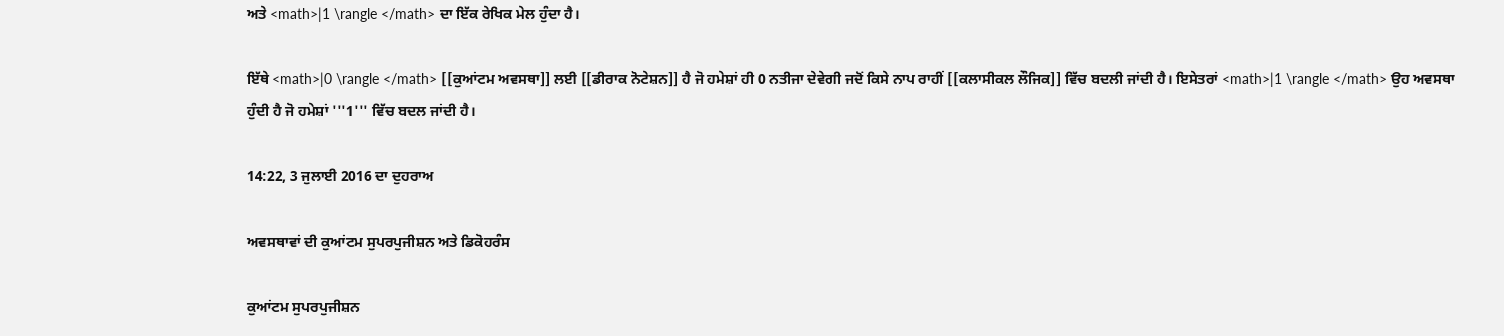ਅਤੇ <math>|1 \rangle </math> ਦਾ ਇੱਕ ਰੇਖਿਕ ਮੇਲ ਹੁੰਦਾ ਹੈ।

ਇੱਥੇ <math>|0 \rangle </math> [[ਕੁਆਂਟਮ ਅਵਸਥਾ]] ਲਈ [[ਡੀਰਾਕ ਨੋਟੇਸ਼ਨ]] ਹੈ ਜੋ ਹਮੇਸ਼ਾਂ ਹੀ 0 ਨਤੀਜਾ ਦੇਵੇਗੀ ਜਦੋਂ ਕਿਸੇ ਨਾਪ ਰਾਹੀਂ [[ਕਲਾਸੀਕਲ ਲੌਜਿਕ]] ਵਿੱਚ ਬਦਲੀ ਜਾਂਦੀ ਹੈ। ਇਸੇਤਰਾਂ <math>|1 \rangle </math> ਉਹ ਅਵਸਥਾ ਹੁੰਦੀ ਹੈ ਜੋ ਹਮੇਸ਼ਾਂ '''1''' ਵਿੱਚ ਬਦਲ ਜਾਂਦੀ ਹੈ।

14:22, 3 ਜੁਲਾਈ 2016 ਦਾ ਦੁਹਰਾਅ

ਅਵਸਥਾਵਾਂ ਦੀ ਕੁਆਂਟਮ ਸੁਪਰਪੁਜੀਸ਼ਨ ਅਤੇ ਡਿਕੋਹਰੰਸ

ਕੁਆਂਟਮ ਸੁਪਰਪੁਜੀਸ਼ਨ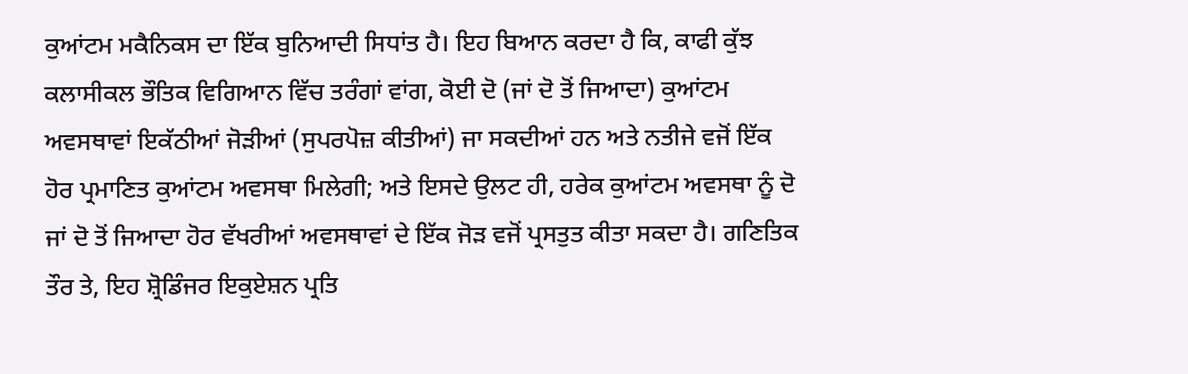ਕੁਆਂਟਮ ਮਕੈਨਿਕਸ ਦਾ ਇੱਕ ਬੁਨਿਆਦੀ ਸਿਧਾਂਤ ਹੈ। ਇਹ ਬਿਆਨ ਕਰਦਾ ਹੈ ਕਿ, ਕਾਫੀ ਕੁੱਝ ਕਲਾਸੀਕਲ ਭੌਤਿਕ ਵਿਗਿਆਨ ਵਿੱਚ ਤਰੰਗਾਂ ਵਾਂਗ, ਕੋਈ ਦੋ (ਜਾਂ ਦੋ ਤੋਂ ਜਿਆਦਾ) ਕੁਆਂਟਮ ਅਵਸਥਾਵਾਂ ਇਕੱਠੀਆਂ ਜੋੜੀਆਂ (ਸੁਪਰਪੋਜ਼ ਕੀਤੀਆਂ) ਜਾ ਸਕਦੀਆਂ ਹਨ ਅਤੇ ਨਤੀਜੇ ਵਜੋਂ ਇੱਕ ਹੋਰ ਪ੍ਰਮਾਣਿਤ ਕੁਆਂਟਮ ਅਵਸਥਾ ਮਿਲੇਗੀ; ਅਤੇ ਇਸਦੇ ਉਲਟ ਹੀ, ਹਰੇਕ ਕੁਆਂਟਮ ਅਵਸਥਾ ਨੂੰ ਦੋ ਜਾਂ ਦੋ ਤੋਂ ਜਿਆਦਾ ਹੋਰ ਵੱਖਰੀਆਂ ਅਵਸਥਾਵਾਂ ਦੇ ਇੱਕ ਜੋੜ ਵਜੋਂ ਪ੍ਰਸਤੁਤ ਕੀਤਾ ਸਕਦਾ ਹੈ। ਗਣਿਤਿਕ ਤੌਰ ਤੇ, ਇਹ ਸ਼੍ਰੋਡਿੰਜਰ ਇਕੁਏਸ਼ਨ ਪ੍ਰਤਿ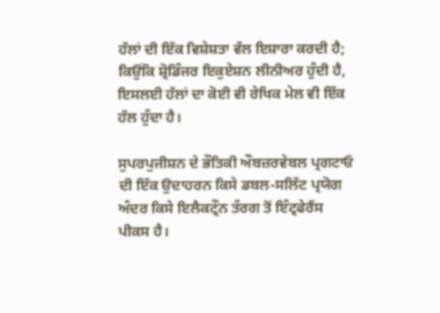ਹੱਲਾਂ ਦੀ ਇੱਕ ਵਿਸ਼ੇਸ਼ਤਾ ਵੱਲ ਇਸ਼ਾਰਾ ਕਰਦੀ ਹੈ; ਕਿਉਂਕਿ ਸ਼੍ਰੋਡਿੰਜਰ ਇਕੁਏਸ਼ਨ ਲੀਨੀਅਰ ਹੁੰਦੀ ਹੈ, ਇਸਲਈ ਹੱਲਾਂ ਦਾ ਕੋਈ ਵੀ ਰੇਖਿਕ ਮੇਲ ਵੀ ਇੱਕ ਹੱਲ ਹੁੰਦਾ ਹੈ।

ਸੁਪਰਪੁਜੀਸ਼ਨ ਦੇ ਭੌਤਿਕੀ ਔਬਜ਼ਰਵੇਬਲ ਪ੍ਰਗਟਾਓ ਦੀ ਇੱਕ ਉਦਾਹਰਨ ਕਿਸੇ ਡਬਲ-ਸਲਿੱਟ ਪ੍ਰਯੋਗ ਅੰਦਰ ਕਿਸੇ ਇਲੈਕਟ੍ਰੌਨ ਤੰਰਗ ਤੋਂ ਇੰਟ੍ਰਫੇਰੈਂਸ ਪੀਕਸ ਹੈ।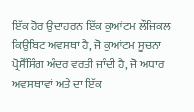ਇੱਕ ਹੋਰ ਉਦਾਹਰਨ ਇੱਕ ਕੁਆਂਟਮ ਲੌਜਿਕਲ ਕਿਉਬਿਟ ਅਵਸਥਾ ਹੈ, ਜੋ ਕੁਆਂਟਮ ਸੂਚਨਾ ਪ੍ਰੋਸੈੱਸਿੰਗ ਅੰਦਰ ਵਰਤੀ ਜਾੰਦੀ ਹੈ, ਜੋ ਅਧਾਰ ਅਵਸਥਾਵਾਂ ਅਤੇ ਦਾ ਇੱਕ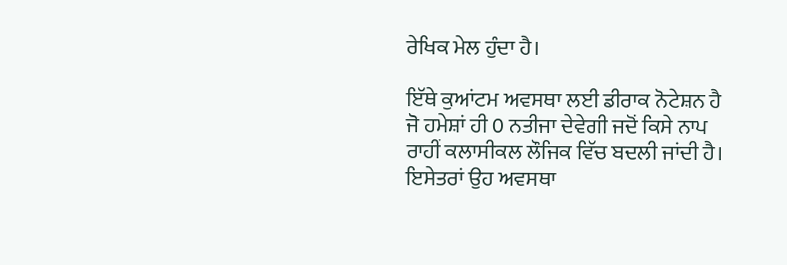ਰੇਖਿਕ ਮੇਲ ਹੁੰਦਾ ਹੈ।

ਇੱਥੇ ਕੁਆਂਟਮ ਅਵਸਥਾ ਲਈ ਡੀਰਾਕ ਨੋਟੇਸ਼ਨ ਹੈ ਜੋ ਹਮੇਸ਼ਾਂ ਹੀ 0 ਨਤੀਜਾ ਦੇਵੇਗੀ ਜਦੋਂ ਕਿਸੇ ਨਾਪ ਰਾਹੀਂ ਕਲਾਸੀਕਲ ਲੌਜਿਕ ਵਿੱਚ ਬਦਲੀ ਜਾਂਦੀ ਹੈ। ਇਸੇਤਰਾਂ ਉਹ ਅਵਸਥਾ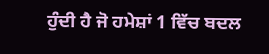ਹੁੰਦੀ ਹੈ ਜੋ ਹਮੇਸ਼ਾਂ 1 ਵਿੱਚ ਬਦਲ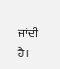ਜਾਂਦੀ ਹੈ।